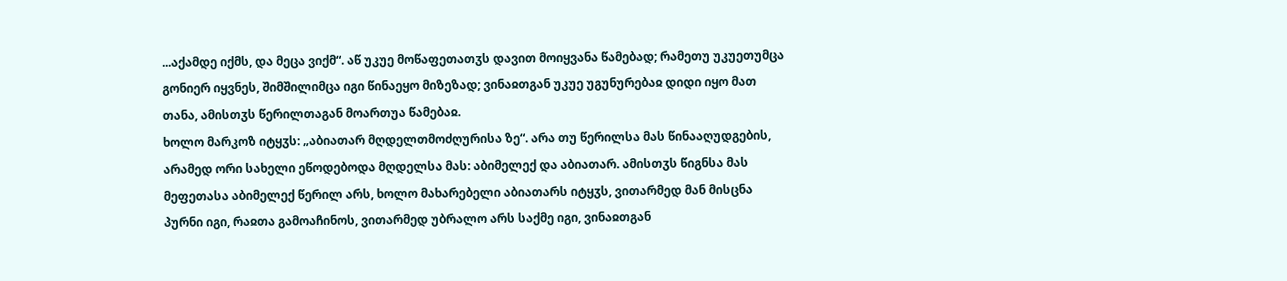...აქამდე იქმს, და მეცა ვიქმ“. აწ უკუე მოწაფეთათჳს დავით მოიყვანა წამებად; რამეთუ უკუეთუმცა გონიერ იყვნეს, შიმშილიმცა იგი წინაეყო მიზეზად; ვინაჲთგან უკუე უგუნურებაჲ დიდი იყო მათ თანა, ამისთჳს წერილთაგან მოართუა წამებაჲ.
ხოლო მარკოზ იტყჳს: „აბიათარ მღდელთმოძღურისა ზე“. არა თუ წერილსა მას წინააღუდგების, არამედ ორი სახელი ეწოდებოდა მღდელსა მას: აბიმელექ და აბიათარ. ამისთჳს წიგნსა მას მეფეთასა აბიმელექ წერილ არს, ხოლო მახარებელი აბიათარს იტყჳს, ვითარმედ მან მისცნა პურნი იგი, რაჲთა გამოაჩინოს, ვითარმედ უბრალო არს საქმე იგი, ვინაჲთგან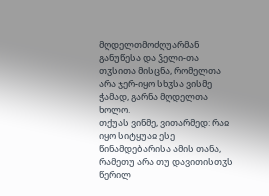მღდელთმოძღუარმან განუწესა და ჴელი-თა თჳსითა მისცნა, რომელთა არა ჯერ-იყო სხჳსა ვისმე ჭამად, გარნა მღდელთა ხოლო.
თქუას ვინმე, ვითარმედ: რაჲ იყო სიტყუაჲ ესე წინამდებარისა ამის თანა, რამეთუ არა თუ დავითისთჳს წერილ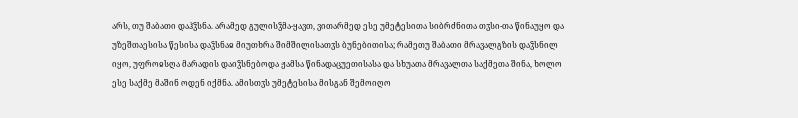არს, თუ შაბათი დაჰჴსნა. არამედ გულისჴმა-ყავთ, ვითარმედ ესე უმეტესითა სიბრძნითა თჳსი-თა წინაუყო და უზეშთაესისა წესისა დაჴსნაჲ მიუთხრა შიმშილისათჳს ბუნებითისა; რამეთუ შაბათი მრავალგზის დაჴსნილ იყო, უფროჲსღა მარადის დაიჴსნებოდა ჟამსა წინადაცუეთისასა და სხუათა მრავალთა საქმეთა შინა, ხოლო ესე საქმე მაშინ ოდენ იქმნა. ამისთჳს უმეტესისა მისგან შემოიღო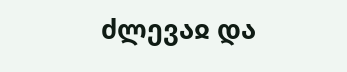ძლევაჲ და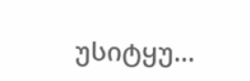უსიტყუ...